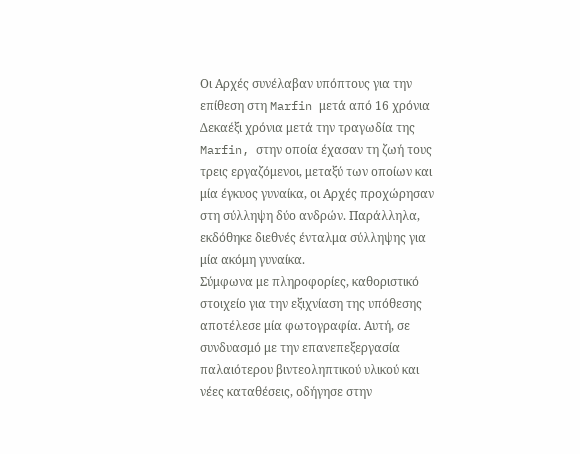Οι Αρχές συνέλαβαν υπόπτους για την επίθεση στη Marfin μετά από 16 χρόνια
Δεκαέξι χρόνια μετά την τραγωδία της Marfin, στην οποία έχασαν τη ζωή τους τρεις εργαζόμενοι, μεταξύ των οποίων και μία έγκυος γυναίκα, οι Αρχές προχώρησαν στη σύλληψη δύο ανδρών. Παράλληλα, εκδόθηκε διεθνές ένταλμα σύλληψης για μία ακόμη γυναίκα.
Σύμφωνα με πληροφορίες, καθοριστικό στοιχείο για την εξιχνίαση της υπόθεσης αποτέλεσε μία φωτογραφία. Αυτή, σε συνδυασμό με την επανεπεξεργασία παλαιότερου βιντεοληπτικού υλικού και νέες καταθέσεις, οδήγησε στην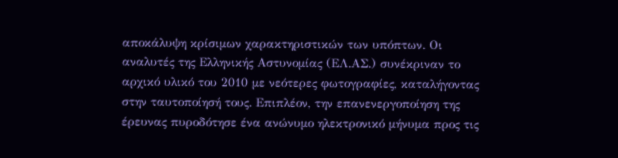αποκάλυψη κρίσιμων χαρακτηριστικών των υπόπτων. Οι αναλυτές της Ελληνικής Αστυνομίας (ΕΛ.ΑΣ.) συνέκριναν το αρχικό υλικό του 2010 με νεότερες φωτογραφίες, καταλήγοντας στην ταυτοποίησή τους. Επιπλέον, την επανενεργοποίηση της έρευνας πυροδότησε ένα ανώνυμο ηλεκτρονικό μήνυμα προς τις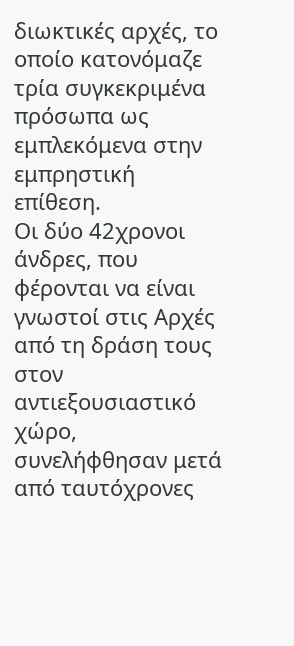διωκτικές αρχές, το οποίο κατονόμαζε τρία συγκεκριμένα πρόσωπα ως εμπλεκόμενα στην εμπρηστική επίθεση.
Οι δύο 42χρονοι άνδρες, που φέρονται να είναι γνωστοί στις Αρχές από τη δράση τους στον αντιεξουσιαστικό χώρο, συνελήφθησαν μετά από ταυτόχρονες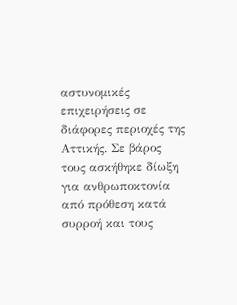αστυνομικές επιχειρήσεις σε διάφορες περιοχές της Αττικής. Σε βάρος τους ασκήθηκε δίωξη για ανθρωποκτονία από πρόθεση κατά συρροή και τους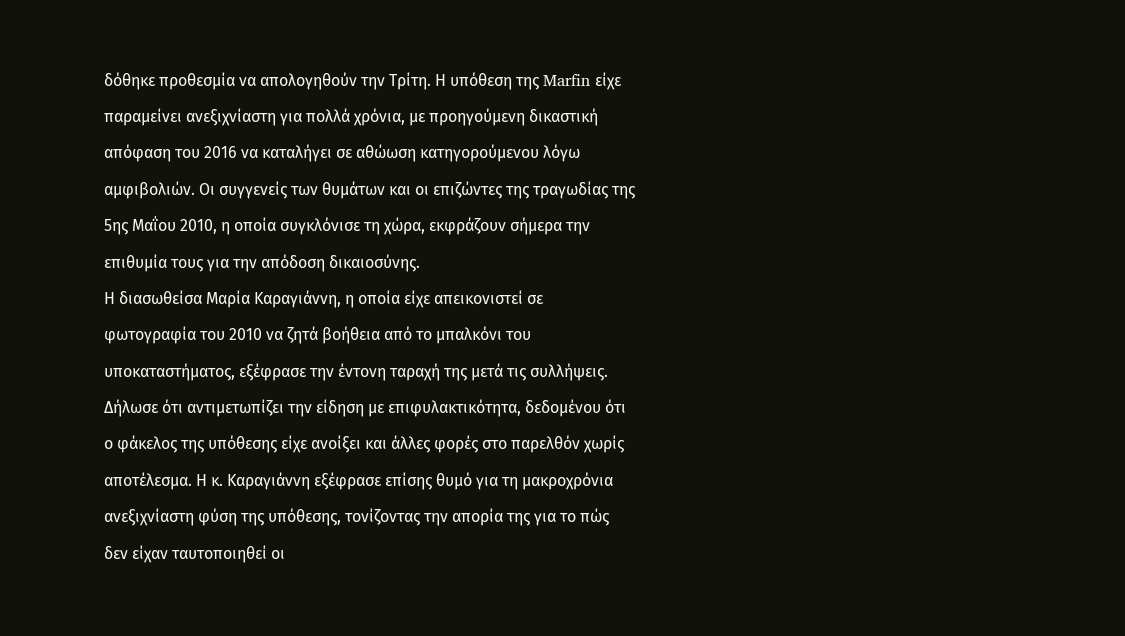δόθηκε προθεσμία να απολογηθούν την Τρίτη. Η υπόθεση της Marfin είχε παραμείνει ανεξιχνίαστη για πολλά χρόνια, με προηγούμενη δικαστική απόφαση του 2016 να καταλήγει σε αθώωση κατηγορούμενου λόγω αμφιβολιών. Οι συγγενείς των θυμάτων και οι επιζώντες της τραγωδίας της 5ης Μαΐου 2010, η οποία συγκλόνισε τη χώρα, εκφράζουν σήμερα την επιθυμία τους για την απόδοση δικαιοσύνης.
Η διασωθείσα Μαρία Καραγιάννη, η οποία είχε απεικονιστεί σε φωτογραφία του 2010 να ζητά βοήθεια από το μπαλκόνι του υποκαταστήματος, εξέφρασε την έντονη ταραχή της μετά τις συλλήψεις. Δήλωσε ότι αντιμετωπίζει την είδηση με επιφυλακτικότητα, δεδομένου ότι ο φάκελος της υπόθεσης είχε ανοίξει και άλλες φορές στο παρελθόν χωρίς αποτέλεσμα. Η κ. Καραγιάννη εξέφρασε επίσης θυμό για τη μακροχρόνια ανεξιχνίαστη φύση της υπόθεσης, τονίζοντας την απορία της για το πώς δεν είχαν ταυτοποιηθεί οι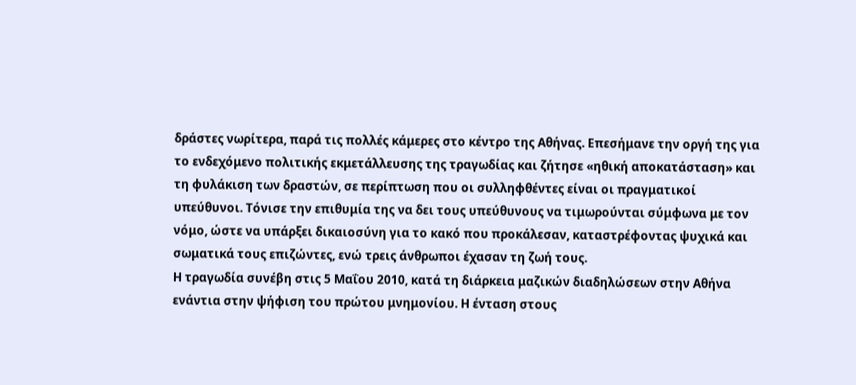δράστες νωρίτερα, παρά τις πολλές κάμερες στο κέντρο της Αθήνας. Επεσήμανε την οργή της για το ενδεχόμενο πολιτικής εκμετάλλευσης της τραγωδίας και ζήτησε «ηθική αποκατάσταση» και τη φυλάκιση των δραστών, σε περίπτωση που οι συλληφθέντες είναι οι πραγματικοί υπεύθυνοι. Τόνισε την επιθυμία της να δει τους υπεύθυνους να τιμωρούνται σύμφωνα με τον νόμο, ώστε να υπάρξει δικαιοσύνη για το κακό που προκάλεσαν, καταστρέφοντας ψυχικά και σωματικά τους επιζώντες, ενώ τρεις άνθρωποι έχασαν τη ζωή τους.
Η τραγωδία συνέβη στις 5 Μαΐου 2010, κατά τη διάρκεια μαζικών διαδηλώσεων στην Αθήνα ενάντια στην ψήφιση του πρώτου μνημονίου. Η ένταση στους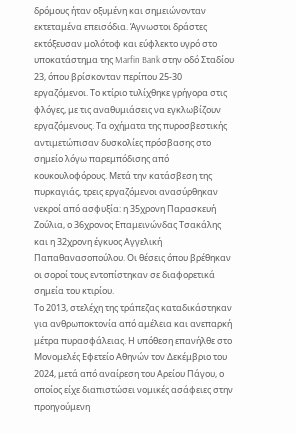δρόμους ήταν οξυμένη και σημειώνονταν εκτεταμένα επεισόδια. Άγνωστοι δράστες εκτόξευσαν μολότοφ και εύφλεκτο υγρό στο υποκατάστημα της Marfin Bank στην οδό Σταδίου 23, όπου βρίσκονταν περίπου 25-30 εργαζόμενοι. Το κτίριο τυλίχθηκε γρήγορα στις φλόγες, με τις αναθυμιάσεις να εγκλωβίζουν εργαζόμενους. Τα οχήματα της πυροσβεστικής αντιμετώπισαν δυσκολίες πρόσβασης στο σημείο λόγω παρεμπόδισης από κουκουλοφόρους. Μετά την κατάσβεση της πυρκαγιάς, τρεις εργαζόμενοι ανασύρθηκαν νεκροί από ασφυξία: η 35χρονη Παρασκευή Ζούλια, ο 36χρονος Επαμεινώνδας Τσακάλης και η 32χρονη έγκυος Αγγελική Παπαθανασοπούλου. Οι θέσεις όπου βρέθηκαν οι σοροί τους εντοπίστηκαν σε διαφορετικά σημεία του κτιρίου.
Το 2013, στελέχη της τράπεζας καταδικάστηκαν για ανθρωποκτονία από αμέλεια και ανεπαρκή μέτρα πυρασφάλειας. Η υπόθεση επανήλθε στο Μονομελές Εφετείο Αθηνών τον Δεκέμβριο του 2024, μετά από αναίρεση του Αρείου Πάγου, ο οποίος είχε διαπιστώσει νομικές ασάφειες στην προηγούμενη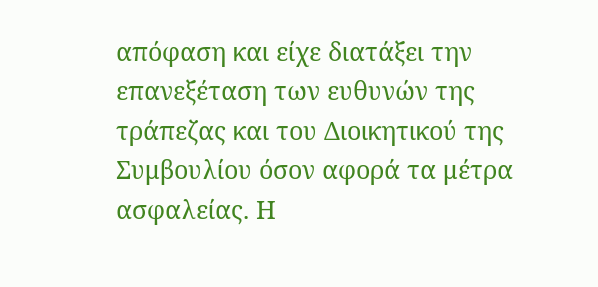απόφαση και είχε διατάξει την επανεξέταση των ευθυνών της τράπεζας και του Διοικητικού της Συμβουλίου όσον αφορά τα μέτρα ασφαλείας. Η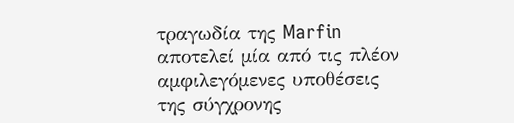τραγωδία της Marfin αποτελεί μία από τις πλέον αμφιλεγόμενες υποθέσεις της σύγχρονης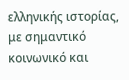ελληνικής ιστορίας, με σημαντικό κοινωνικό και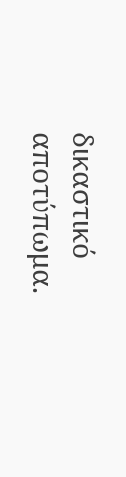δικαστικό αποτύπωμα.